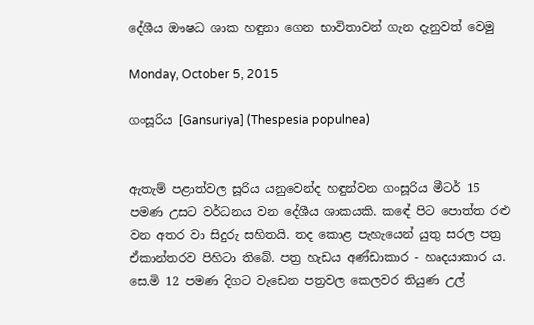දේශීය ඖෂධ ශාක හඳුනා ගෙන භාවිතාවන් ගැන දැනුවත් වෙමු

Monday, October 5, 2015

ගංසූරිය [Gansuriya] (Thespesia populnea)


ඇතැම් පළාත්වල සූරිය යනුවෙන්ද හඳුන්වන ගංසූරිය මීටර් 15 පමණ උසට වර්ධනය වන දේශීය ශාකයකි. කඳේ පිට පොත්ත රළු වන අතර වා සිදුරු සහිතයි. තද කොළ පැහැයෙන් යුතු සරල පත්‍ර ඒකාන්තරව පිහිටා තිබේ. පත්‍ර හැඩය අණ්ඩාකාර - හෘදයාකාර ය. සෙ.මි 12 පමණ දිගට වැඩෙන පත්‍රවල කෙලවර තියුණ උල්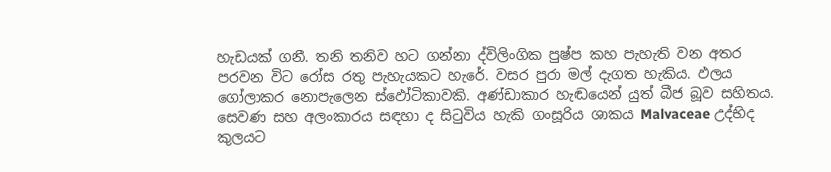හැඩයක් ගනී. තනි තනිව හට ගන්නා ද්විලිංගික පුෂ්ප කහ පැහැති වන අතර පරවන විට රෝස රතු පැහැයකට හැරේ. වසර පුරා මල් දැගත හැකිය. ඵලය ගෝලාකර නොපැලෙන ස්ඵෝටිකාවකි. අණ්ඩාකාර හැඬයෙන් යුත් බීජ බූව සහිතය. සෙවණ සහ අලංකාරය සඳහා ද සිටුවිය හැකි ගංසූරිය ශාකය Malvaceae උද්භිද කුලයට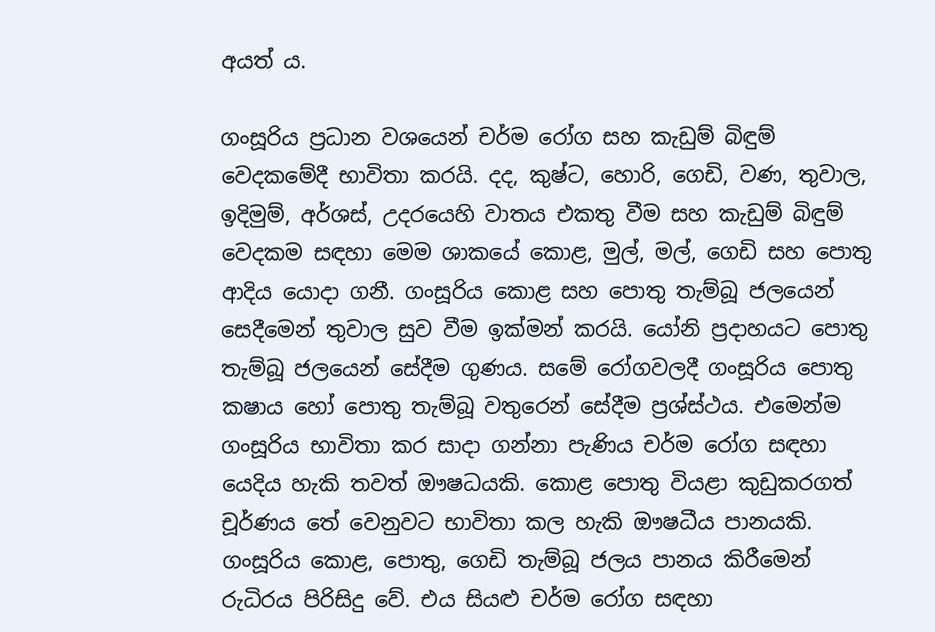අයත් ය.

ගංසූරිය ප්‍රධාන වශයෙන් චර්ම රෝග සහ කැඩුම් බිඳුම් වෙදකමේදී භාවිතා කරයි. දද, කුෂ්ට, හොරි, ගෙඩි, වණ, තුවාල, ඉදිමුම්, අර්ශස්, උදරයෙහි වාතය එකතු වීම සහ කැඩුම් බිඳුම් වෙදකම සඳහා මෙම ශාකයේ කොළ, මුල්, මල්, ගෙඩි සහ පොතු ආදිය යොදා ගනී. ගංසූරිය කොළ සහ පොතු තැම්බූ ජලයෙන් සෙදීමෙන් තුවාල සුව වීම ඉක්මන් කරයි. යෝනි ප්‍රදාහයට පොතු තැම්බූ ජලයෙන් සේදීම ගුණය. සමේ රෝගවලදී ගංසූරිය පොතු කෂාය හෝ පොතු තැම්බූ වතුරෙන් සේදීම ප්‍රශ්ස්ථය. එමෙන්ම ගංසූරිය භාවිතා කර සාදා ගන්නා පැණිය චර්ම රෝග සඳහා යෙදිය හැකි තවත් ඖෂධයකි. කොළ පොතු වියළා කුඩුකරගත් චූර්ණය තේ වෙනුවට භාවිතා කල හැකි ඖෂධීය පානයකි. ගංසූරිය කොළ, පොතු, ගෙඩි තැම්බූ ජලය පානය කිරීමෙන් රුධිරය පිරිසිදු වේ. එය සියළු චර්ම රෝග සඳහා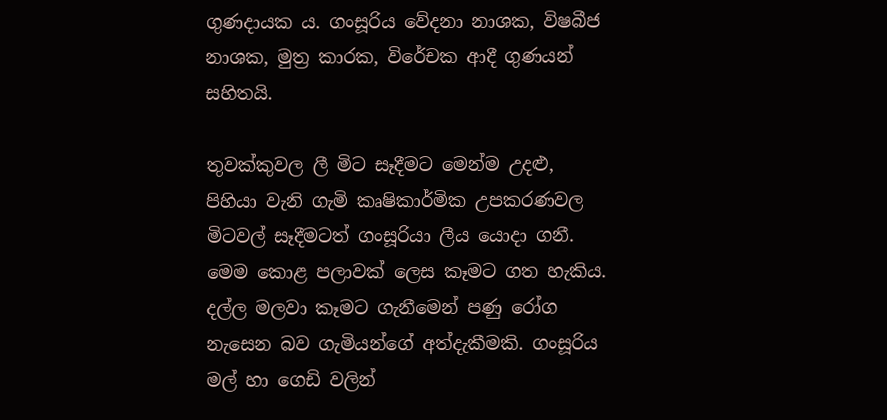ගුණදායක ය. ගංසූරිය වේදනා නාශක, විෂබීජ නාශක, මුත්‍ර කාරක, විරේචක ආදී ගුණයන් සහිතයි.

තුවක්කුවල ලී මිට සෑදීමට මෙන්ම උදළු, පිහියා වැනි ගැමි කෘෂිකාර්මික උපකරණවල මිටවල් සෑදීමටත් ගංසූරියා ලීය යොදා ගනී. මෙම කොළ පලාවක් ලෙස කෑමට ගත හැකිය. දල්ල මලවා කෑමට ගැනීමෙන් පණු රෝග නැසෙන බව ගැමියන්ගේ අත්දැකීමකි. ගංසූරිය මල් හා ගෙඩි වලින්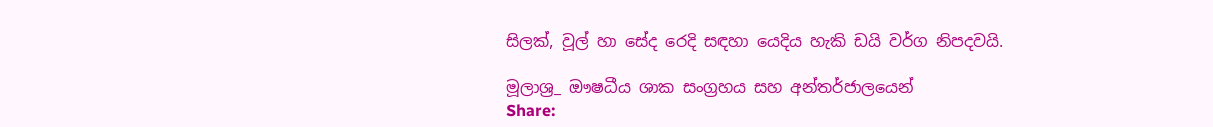සිලක්, වූල් හා සේද රෙදි සඳහා යෙදිය හැකි ඩයි වර්ග නිපදවයි.

මූලාශ්‍ර_ ඖෂධීය ශාක සංග්‍රහය සහ අන්තර්ජාලයෙන්
Share: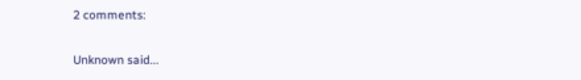2 comments:

Unknown said...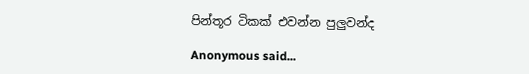පින්තූර ටිකක් එවන්න පුලුවන්ද

Anonymous said...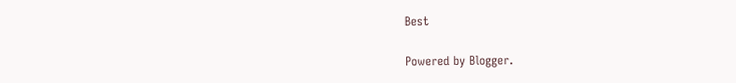Best

Powered by Blogger.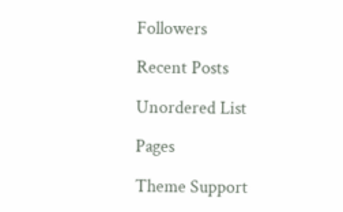Followers

Recent Posts

Unordered List

Pages

Theme Support